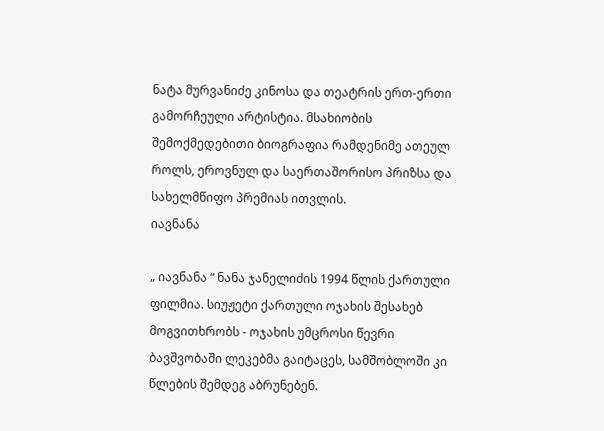ნატა მურვანიძე კინოსა და თეატრის ერთ-ერთი გამორჩეული არტისტია. მსახიობის შემოქმედებითი ბიოგრაფია რამდენიმე ათეულ როლს, ეროვნულ და საერთაშორისო პრიზსა და სახელმწიფო პრემიას ითვლის.
იავნანა

„ იავნანა “ ნანა ჯანელიძის 1994 წლის ქართული ფილმია. სიუჟეტი ქართული ოჯახის შესახებ მოგვითხრობს - ოჯახის უმცროსი წევრი ბავშვობაში ლეკებმა გაიტაცეს, სამშობლოში კი წლების შემდეგ აბრუნებენ.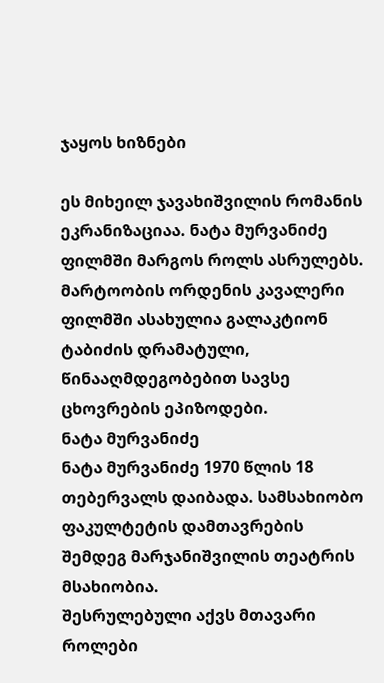ჯაყოს ხიზნები

ეს მიხეილ ჯავახიშვილის რომანის ეკრანიზაციაა. ნატა მურვანიძე ფილმში მარგოს როლს ასრულებს.
მარტოობის ორდენის კავალერი
ფილმში ასახულია გალაკტიონ ტაბიძის დრამატული, წინააღმდეგობებით სავსე ცხოვრების ეპიზოდები.
ნატა მურვანიძე
ნატა მურვანიძე 1970 წლის 18 თებერვალს დაიბადა. სამსახიობო ფაკულტეტის დამთავრების შემდეგ მარჯანიშვილის თეატრის მსახიობია.
შესრულებული აქვს მთავარი როლები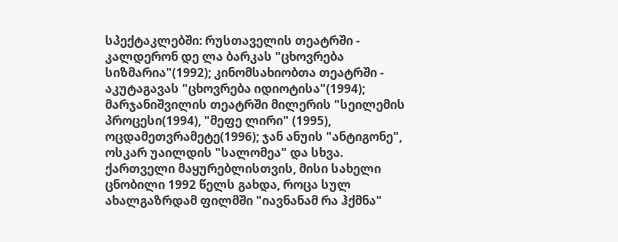სპექტაკლებში: რუსთაველის თეატრში - კალდერონ დე ლა ბარკას "ცხოვრება სიზმარია"(1992); კინომსახიობთა თეატრში - აკუტაგავას "ცხოვრება იდიოტისა"(1994); მარჯანიშვილის თეატრში მილერის "სეილემის პროცესი(1994), "მეფე ლირი" (1995), ოცდამეთვრამეტე(1996); ჯან ანუის "ანტიგონე", ოსკარ უაილდის "სალომეა" და სხვა.
ქართველი მაყურებლისთვის, მისი სახელი ცნობილი 1992 წელს გახდა, როცა სულ ახალგაზრდამ ფილმში "იავნანამ რა ჰქმნა"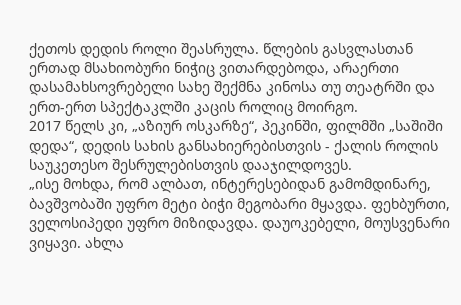ქეთოს დედის როლი შეასრულა. წლების გასვლასთან ერთად მსახიობური ნიჭიც ვითარდებოდა, არაერთი დასამახსოვრებელი სახე შექმნა კინოსა თუ თეატრში და ერთ-ერთ სპექტაკლში კაცის როლიც მოირგო.
2017 წელს კი, „აზიურ ოსკარზე“, პეკინში, ფილმში „საშიში დედა“, დედის სახის განსახიერებისთვის - ქალის როლის საუკეთესო შესრულებისთვის დააჯილდოვეს.
„ისე მოხდა, რომ ალბათ, ინტერესებიდან გამომდინარე, ბავშვობაში უფრო მეტი ბიჭი მეგობარი მყავდა. ფეხბურთი, ველოსიპედი უფრო მიზიდავდა. დაუოკებელი, მოუსვენარი ვიყავი. ახლა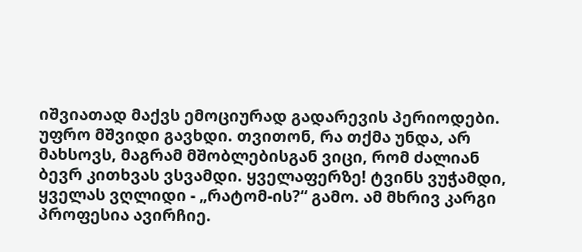იშვიათად მაქვს ემოციურად გადარევის პერიოდები. უფრო მშვიდი გავხდი. თვითონ, რა თქმა უნდა, არ მახსოვს, მაგრამ მშობლებისგან ვიცი, რომ ძალიან ბევრ კითხვას ვსვამდი. ყველაფერზე! ტვინს ვუჭამდი, ყველას ვღლიდი - „რატომ-ის?“ გამო. ამ მხრივ კარგი პროფესია ავირჩიე.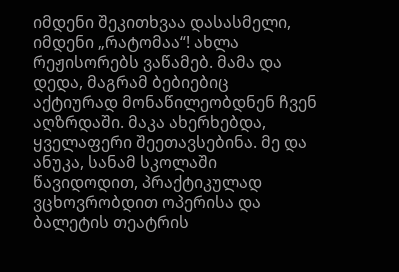იმდენი შეკითხვაა დასასმელი, იმდენი „რატომაა“! ახლა რეჟისორებს ვაწამებ. მამა და დედა, მაგრამ ბებიებიც აქტიურად მონაწილეობდნენ ჩვენ აღზრდაში. მაკა ახერხებდა, ყველაფერი შეეთავსებინა. მე და ანუკა, სანამ სკოლაში წავიდოდით, პრაქტიკულად ვცხოვრობდით ოპერისა და ბალეტის თეატრის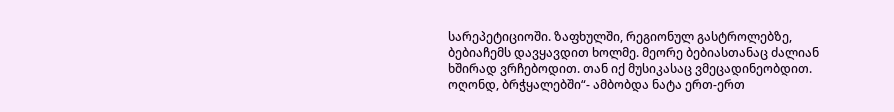სარეპეტიციოში. ზაფხულში, რეგიონულ გასტროლებზე, ბებიაჩემს დავყავდით ხოლმე. მეორე ბებიასთანაც ძალიან ხშირად ვრჩებოდით. თან იქ მუსიკასაც ვმეცადინეობდით. ოღონდ, ბრჭყალებში“- ამბობდა ნატა ერთ-ერთ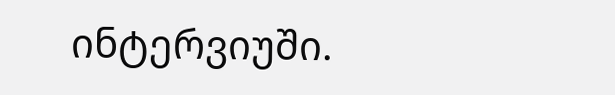ინტერვიუში.